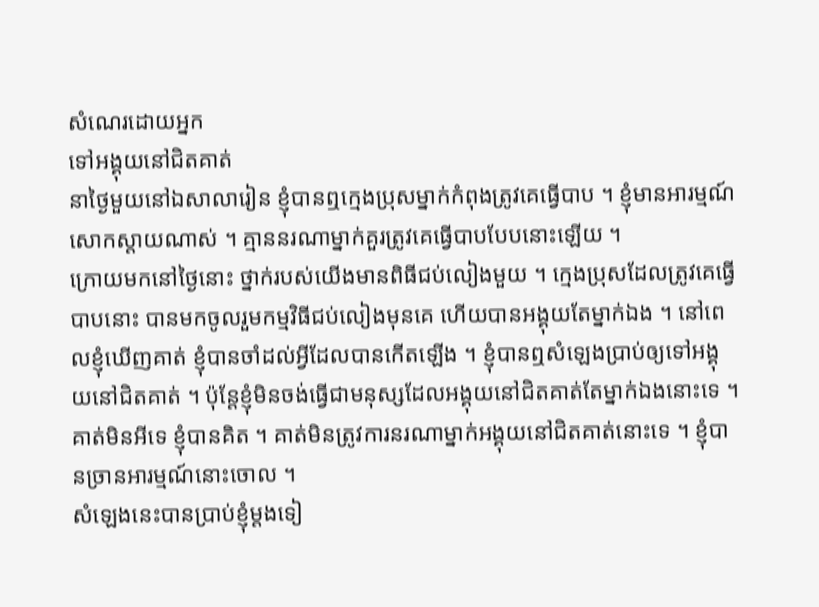សំណេរដោយអ្នក
ទៅអង្គុយនៅជិតគាត់
នាថ្ងៃមួយនៅឯសាលារៀន ខ្ញុំបានឮក្មេងប្រុសម្នាក់កំពុងត្រូវគេធ្វើបាប ។ ខ្ញុំមានអារម្មណ៍សោកស្តាយណាស់ ។ គ្មាននរណាម្នាក់គួរត្រូវគេធ្វើបាបបែបនោះឡើយ ។
ក្រោយមកនៅថ្ងៃនោះ ថ្នាក់របស់យើងមានពិធីជប់លៀងមួយ ។ ក្មេងប្រុសដែលត្រូវគេធ្វើបាបនោះ បានមកចូលរួមកម្មវិធីជប់លៀងមុនគេ ហើយបានអង្គុយតែម្នាក់ឯង ។ នៅពេលខ្ញុំឃើញគាត់ ខ្ញុំបានចាំដល់អ្វីដែលបានកើតឡើង ។ ខ្ញុំបានឮសំឡេងប្រាប់ឲ្យទៅអង្គុយនៅជិតគាត់ ។ ប៉ុន្តែខ្ញុំមិនចង់ធ្វើជាមនុស្សដែលអង្គុយនៅជិតគាត់តែម្នាក់ឯងនោះទេ ។ គាត់មិនអីទេ ខ្ញុំបានគិត ។ គាត់មិនត្រូវការនរណាម្នាក់អង្គុយនៅជិតគាត់នោះទេ ។ ខ្ញុំបានច្រានអារម្មណ៍នោះចោល ។
សំឡេងនេះបានប្រាប់ខ្ញុំម្តងទៀ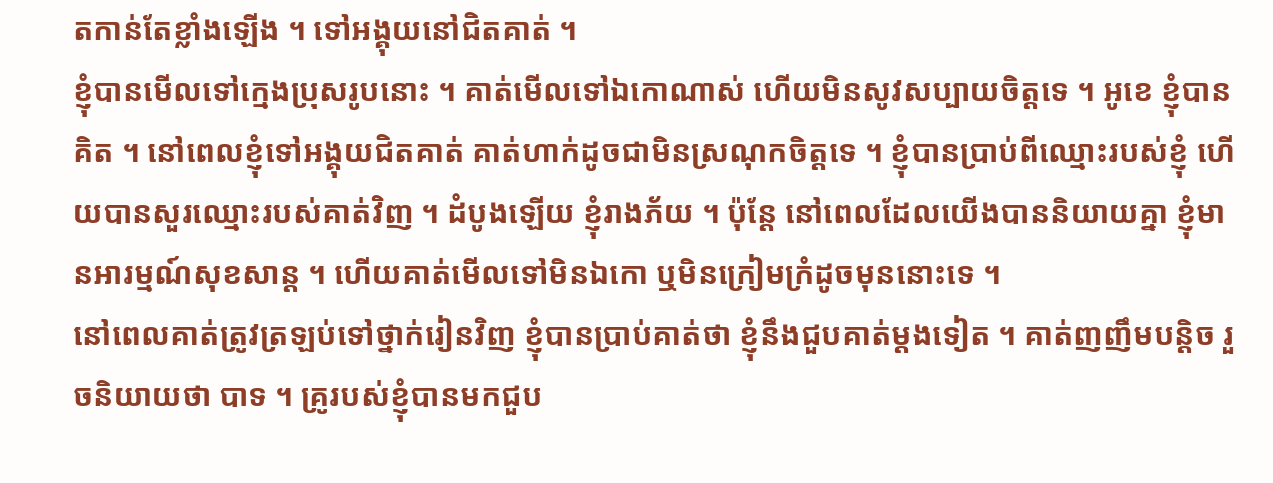តកាន់តែខ្លាំងឡើង ។ ទៅអង្គុយនៅជិតគាត់ ។
ខ្ញុំបានមើលទៅក្មេងប្រុសរូបនោះ ។ គាត់មើលទៅឯកោណាស់ ហើយមិនសូវសប្បាយចិត្តទេ ។ អូខេ ខ្ញុំបានគិត ។ នៅពេលខ្ញុំទៅអង្គុយជិតគាត់ គាត់ហាក់ដូចជាមិនស្រណុកចិត្តទេ ។ ខ្ញុំបានប្រាប់ពីឈ្មោះរបស់ខ្ញុំ ហើយបានសួរឈ្មោះរបស់គាត់វិញ ។ ដំបូងឡើយ ខ្ញុំរាងភ័យ ។ ប៉ុន្តែ នៅពេលដែលយើងបាននិយាយគ្នា ខ្ញុំមានអារម្មណ៍សុខសាន្ត ។ ហើយគាត់មើលទៅមិនឯកោ ឬមិនក្រៀមក្រំដូចមុននោះទេ ។
នៅពេលគាត់ត្រូវត្រឡប់ទៅថ្នាក់រៀនវិញ ខ្ញុំបានប្រាប់គាត់ថា ខ្ញុំនឹងជួបគាត់ម្តងទៀត ។ គាត់ញញឹមបន្តិច រួចនិយាយថា បាទ ។ គ្រូរបស់ខ្ញុំបានមកជួប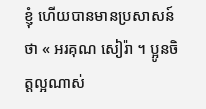ខ្ញុំ ហើយបានមានប្រសាសន៍ថា « អរគុណ សៀរ៉ា ។ ប្អូនចិត្តល្អណាស់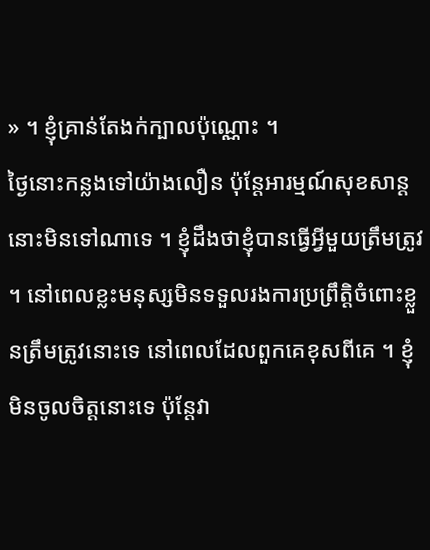» ។ ខ្ញុំគ្រាន់តែងក់ក្បាលប៉ុណ្ណោះ ។
ថ្ងៃនោះកន្លងទៅយ៉ាងលឿន ប៉ុន្តែអារម្មណ៍សុខសាន្តនោះមិនទៅណាទេ ។ ខ្ញុំដឹងថាខ្ញុំបានធ្វើអ្វីមួយត្រឹមត្រូវ ។ នៅពេលខ្លះមនុស្សមិនទទួលរងការប្រព្រឹត្តិចំពោះខ្លួនត្រឹមត្រូវនោះទេ នៅពេលដែលពួកគេខុសពីគេ ។ ខ្ញុំមិនចូលចិត្តនោះទេ ប៉ុន្តែវា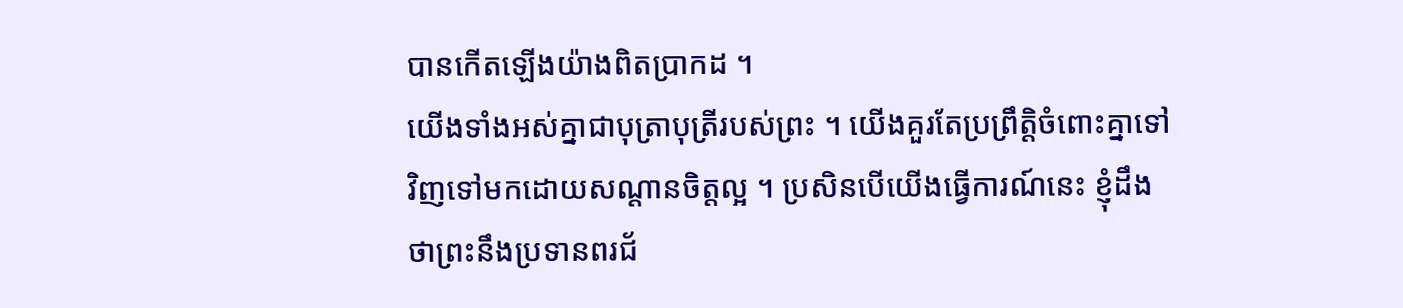បានកើតឡើងយ៉ាងពិតប្រាកដ ។
យើងទាំងអស់គ្នាជាបុត្រាបុត្រីរបស់ព្រះ ។ យើងគួរតែប្រព្រឹត្តិចំពោះគ្នាទៅវិញទៅមកដោយសណ្តានចិត្តល្អ ។ ប្រសិនបើយើងធ្វើការណ៍នេះ ខ្ញុំដឹងថាព្រះនឹងប្រទានពរជ័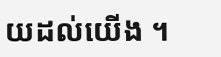យដល់យើង ។